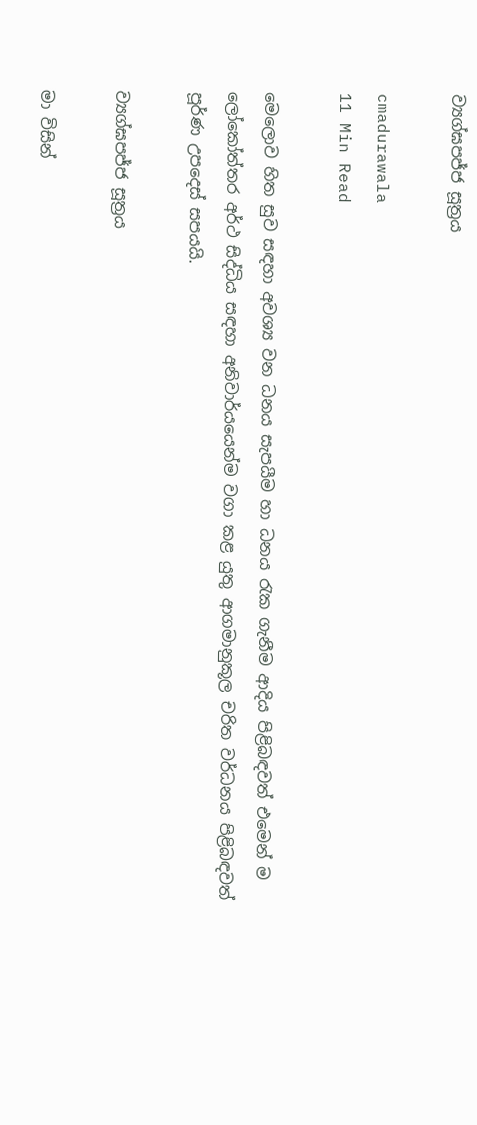ව්‍යග්ඝපජ්ජ සූත්‍රය

cmadurawala
11 Min Read

මෙලොව හිත සුව සඳහා අවශ්‍ය වන ධනය සැපයීම හා ධනය රැක ගැනීම ආදිය පිළිබඳවත් එමෙන් ම ලෝකෝත්තර අර්ථ සිද්ධිය සඳහා අනිවාර්යයෙන්ම වගා කළ යුතු ආගමානුකූල චරිත වර්ධනය පිළිබඳවත් පූර්ණ උපදෙස් සපයයි.

ව්‍යග්ඝපජ්ජ සූත්‍රය

මා විසින්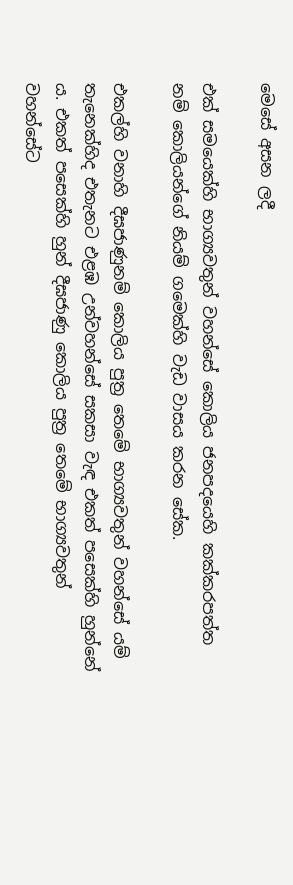මෙසේ අසන ලදී

එක් සමයෙක්හි භාග්‍යවතුන් වහන්සේ කොලිය ජනපදයෙහි කක්කරපත්ත නම් කොලියන්ගේ නියම් ගමෙක්හි වැඩ වාසය කරන සේක.

එකල්හි වනාහි දීඝජාණුනම් කොලිය පුත්‍ර තෙමේ භාග්‍යවතුන් වහන්සේ යම් තැනෙක්හිද එතැනට එළඹ උන්වහන්සේ සකසා වැඳ එකත් පසෙක්හි හුන්නේ ය. එකත් පසෙක්හි හුන් දීඝජාණු කොලිය පුත්‍ර තෙමේ භාග්‍යවතුන් වහන්සේට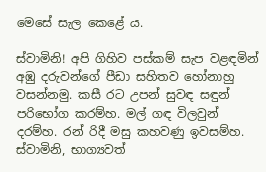මෙසේ සැල කෙළේ ය.

ස්වාමිනි! අපි ගිහිව පස්කම් සැප වළඳමින් අඹු දරුවන්ගේ පීඩා සහිතව හෝනාහු වසන්නමු. කසී රට උපන් සුවඳ සඳුන් පරිභෝග කරම්හ. මල් ගඳ විලවුන් දරම්හ. රන් රිදී මසු කහවණු ඉවසම්හ. ස්වාමිනි, භාග්‍යවත්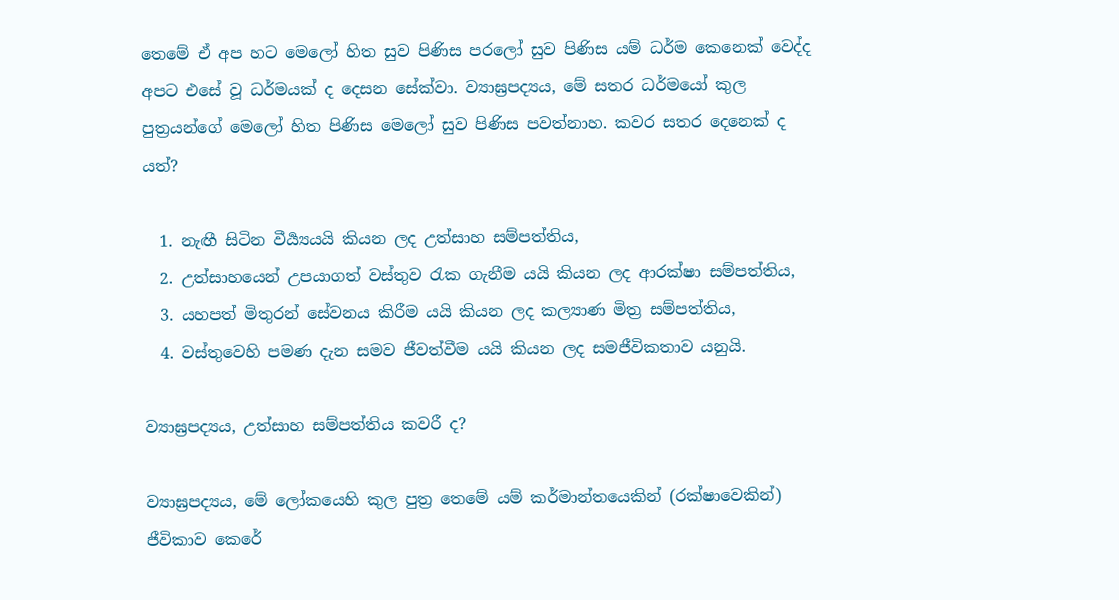තෙමේ ඒ අප හට මෙලෝ හිත සුව පිණිස පරලෝ සුව පිණිස යම් ධර්ම කෙනෙක් වෙද්ද අපට එසේ වූ ධර්මයක් ද දෙසන සේක්වා. ව්‍යාඝ්‍රපද්‍යය, මේ සතර ධර්මයෝ කුල පුත්‍රයන්ගේ මෙලෝ හිත පිණිස මෙලෝ සුව පිණිස පවත්නාහ. කවර සතර දෙනෙක් ද යත්?

  1. නැඟී සිටින වීර්‍ය්‍යයයි කියන ලද උත්සාහ සම්පත්තිය,
  2. උත්සාහයෙන් උපයාගත් වස්තුව රැක ගැනීම යයි කියන ලද ආරක්ෂා සම්පත්තිය,
  3. යහපත් මිතුරන් සේවනය කිරීම යයි කියන ලද කල්‍යාණ මිත්‍ර සම්පත්තිය,
  4. වස්තුවෙහි පමණ දැන සමව ජීවත්වීම යයි කියන ලද සමජීවිකතාව යනුයි.

ව්‍යාඝ්‍රපද්‍යය, උත්සාහ සම්පත්තිය කවරී ද?

ව්‍යාඝ්‍රපද්‍යය, මේ ලෝකයෙහි කුල පුත්‍ර තෙමේ යම් කර්මාන්තයෙකින් (රක්ෂාවෙකින්) ජීවිකාව කෙරේ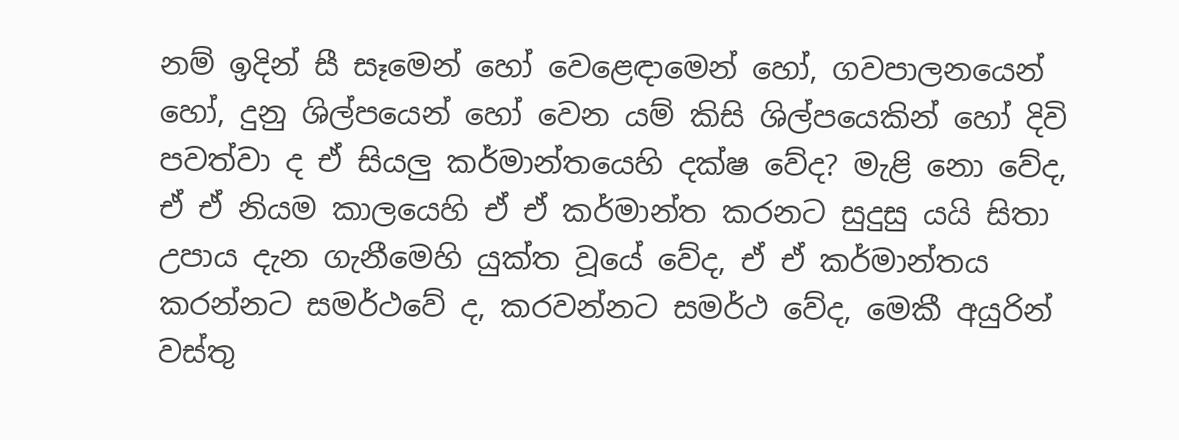නම් ඉදින් සී සෑමෙන් හෝ වෙළෙඳාමෙන් හෝ, ගවපාලනයෙන් හෝ, දුනු ශිල්පයෙන් හෝ වෙන යම් කිසි ශිල්පයෙකින් හෝ දිවි පවත්වා ද ඒ සියලු කර්මාන්තයෙහි දක්ෂ වේද? මැළි නො වේද, ඒ ඒ නියම කාලයෙහි ඒ ඒ කර්මාන්ත කරනට සුදුසු යයි සිතා උපාය දැන ගැනීමෙහි යුක්ත වූයේ වේද, ඒ ඒ කර්මාන්තය කරන්නට සමර්ථවේ ද, කරවන්නට සමර්ථ වේද, මෙකී අයුරින් වස්තු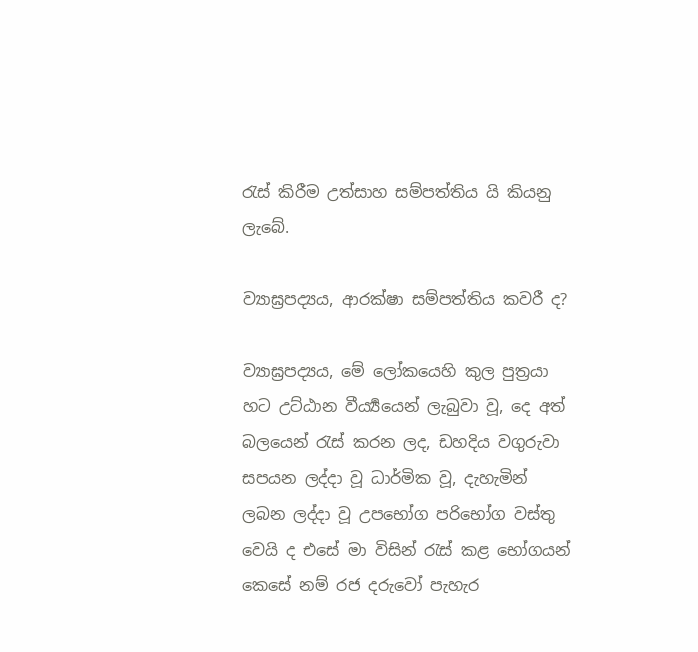රැස් කිරීම උත්සාහ සම්පත්තිය යි කියනු ලැබේ.

ව්‍යාඝ්‍රපද්‍යය, ආරක්ෂා සම්පත්තිය කවරී ද?

ව්‍යාඝ්‍රපද්‍යය, මේ ලෝකයෙහි කුල පුත්‍රයා හට උට්ඨාන වීර්‍ය්‍යයෙන් ලැබුවා වූ, දෙ අත් බලයෙන් රැස් කරන ලද, ඩහදිය වගුරුවා සපයන ලද්දා වූ ධාර්මික වූ, දැහැමින් ලබන ලද්දා වූ උපභෝග පරිභෝග වස්තු වෙයි ද එසේ මා විසින් රැස් කළ භෝගයන් කෙසේ නම් රජ දරුවෝ පැහැර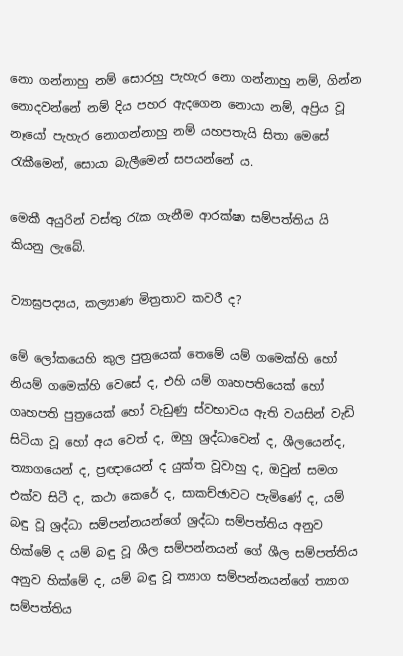නො ගන්නාහු නම් සොරහු පැහැර නො ගන්නාහු නම්, ගින්න නොදවන්නේ නම් දිය පහර ඇදගෙන නොයා නම්, අප්‍රිය වූ නෑයෝ පැහැර නොගන්නාහු නම් යහපතැයි සිතා මෙසේ රැකීමෙන්, සොයා බැලීමෙන් සපයන්නේ ය.

මෙකී අයුරින් වස්තු රැක ගැනීම ආරක්ෂා සම්පත්තිය යි කියනු ලැබේ.

ව්‍යාඝ්‍රපද්‍යය, කල්‍යාණ මිත්‍රතාව කවරී ද?

මේ ලෝකයෙහි කුල පුත්‍රයෙක් තෙමේ යම් ගමෙක්හි හෝ නියම් ගමෙක්හි වෙසේ ද, එහි යම් ගෘහපතියෙක් හෝ ගෘහපති පුත්‍රයෙක් හෝ වැඩුණු ස්වභාවය ඇති වයසින් වැඩි සිටියා වූ හෝ අය වෙත් ද, ඔහු ශ්‍රද්ධාවෙන් ද, ශීලයෙන්ද, ත්‍යාගයෙන් ද, ප්‍රඥායෙන් ද යුක්ත වූවාහු ද, ඔවුන් සමග එක්ව සිටී ද, කථා කෙරේ ද, සාකච්ඡාවට පැමිණේ ද, යම් බඳු වූ ශ්‍රද්ධා සම්පන්නයන්ගේ ශ්‍රද්ධා සම්පත්තිය අනුව හික්මේ ද යම් බඳු වූ ශීල සම්පන්නයන් ගේ ශීල සම්පත්තිය අනුව හික්මේ ද, යම් බඳු වූ ත්‍යාග සම්පන්නයන්ගේ ත්‍යාග සම්පත්තිය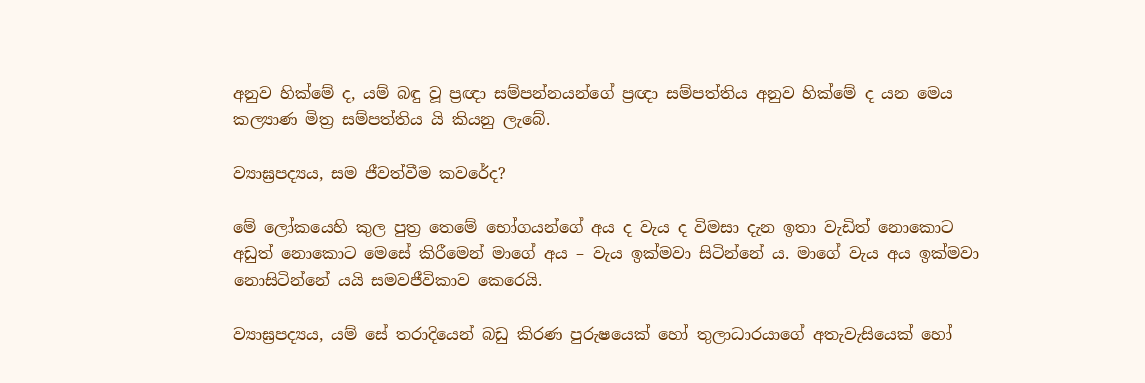අනුව හික්මේ ද, යම් බඳු වූ ප්‍රඥා සම්පන්නයන්ගේ ප්‍රඥා සම්පත්තිය අනුව හික්මේ ද යන මෙය කල්‍යාණ මිත්‍ර සම්පත්තිය යි කියනු ලැබේ.

ව්‍යාඝ්‍රපද්‍යය, සම ජීවත්වීම කවරේද?

මේ ලෝකයෙහි කුල පුත්‍ර තෙමේ භෝගයන්ගේ අය ද වැය ද විමසා දැන ඉතා වැඩිත් නොකොට අඩුත් නොකොට මෙසේ කිරීමෙන් මාගේ අය – වැය ඉක්මවා සිටින්නේ ය. මාගේ වැය අය ඉක්මවා නොසිටින්නේ යයි සමවජීවිකාව කෙරෙයි.

ව්‍යාඝ්‍රපද්‍යය, යම් සේ තරාදියෙන් බඩු කිරණ පුරුෂයෙක් හෝ තුලාධාරයාගේ අතැවැසියෙක් හෝ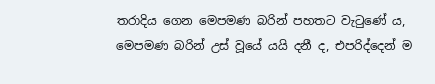තරාදිය ගෙන මෙපමණ බරින් පහතට වැටුණේ ය, මෙපමණ බරින් උස් වූයේ යයි දනී ද, එපරිද්දෙන් ම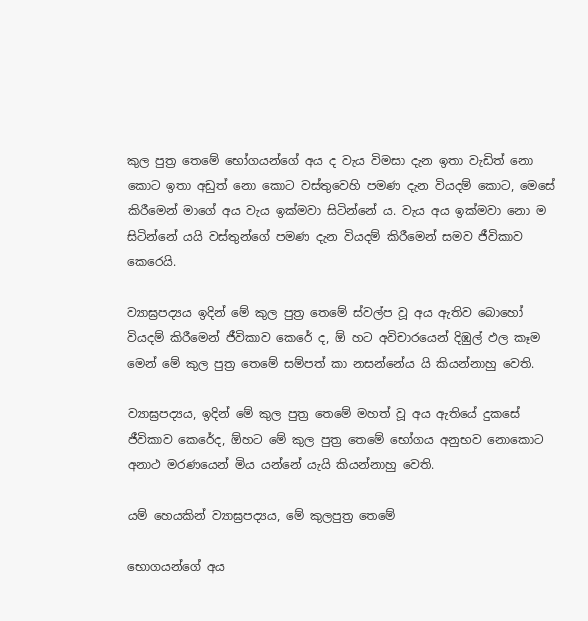කුල පුත්‍ර තෙමේ භෝගයන්ගේ අය ද වැය විමසා දැන ඉතා වැඩිත් නො කොට ඉතා අඩුත් නො කොට වස්තුවෙහි පමණ දැන වියදම් කොට, මෙසේ කිරීමෙන් මාගේ අය වැය ඉක්මවා සිටින්නේ ය. වැය අය ඉක්මවා නො ම සිටින්නේ යයි වස්තුන්ගේ පමණ දැන වියදම් කිරීමෙන් සමව ජීවිකාව කෙරෙයි.

ව්‍යාඝ්‍රපද්‍යය ඉදින් මේ කුල පුත්‍ර තෙමේ ස්වල්ප වූ අය ඇතිව බොහෝ වියදම් කිරීමෙන් ජීවිකාව කෙරේ ද, ඕ හට අවිචාරයෙන් දිඹුල් ඵල කෑම මෙන් මේ කුල පුත්‍ර තෙමේ සම්පත් කා නසන්නේය යි කියන්නාහු වෙති.

ව්‍යාඝ්‍රපද්‍යය, ඉදින් මේ කුල පුත්‍ර තෙමේ මහත් වූ අය ඇතියේ දුකසේ ජීවිකාව කෙරේද, ඕහට මේ කුල පුත්‍ර තෙමේ භෝගය අනුභව නොකොට අනාථ මරණයෙන් මිය යන්නේ යැයි කියන්නාහු වෙති.

යම් හෙයකින් ව්‍යාඝ්‍රපද්‍යය, මේ කුලපුත්‍ර තෙමේ

භොගයන්ගේ අය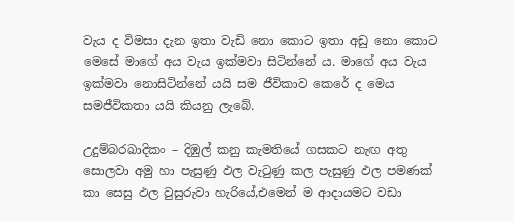වැය ද විමසා දැන ඉතා වැඩි නො කොට ඉතා අඩු නො කොට මෙසේ මාගේ අය වැය ඉක්මවා සිටින්නේ ය. මාගේ අය වැය ඉක්මවා නොසිටින්නේ යයි සම ජීවිකාව කෙරේ ද මෙය සමජීවිකතා යයි කියනු ලැබේ.

උදුම්බරඛාදිකං – දිඹුල් කනු කැමතියේ ගසකට නැඟ අතු සොලවා අමු හා පැසුණු ඵල වැටුණු කල පැසුණු ඵල පමණක් කා සෙසු ඵල වුසුරුවා හැරියේ,එමෙන් ම ආදායමට වඩා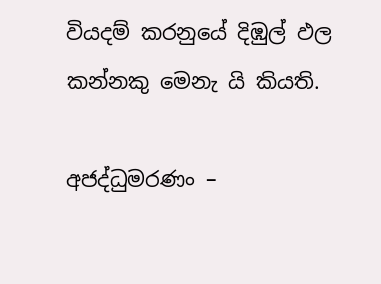වියදම් කරනුයේ දිඹුල් ඵල කන්නකු මෙනැ යි කියති.

අජද්ධුමරණං –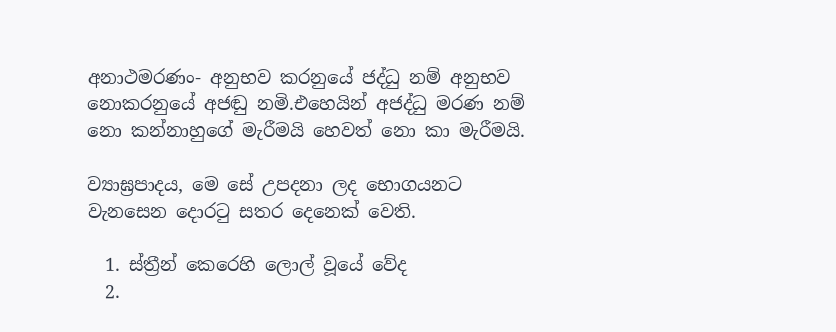අනාථමරණං- අනුභව කරනුයේ ජද්ධු නම් අනුභව නොකරනුයේ අජඬු නමි.එහෙයින් අජද්ධු මරණ නම් නො කන්නාහුගේ මැරීමයි හෙවත් නො කා මැරීමයි.

ව්‍යාඝ්‍රපාදය, මෙ සේ උපදනා ලද භොගයනට වැනසෙන දොරටු සතර දෙනෙක් වෙති.

  1. ස්ත්‍රීන් කෙරෙහි ලොල් වූයේ වේද
  2.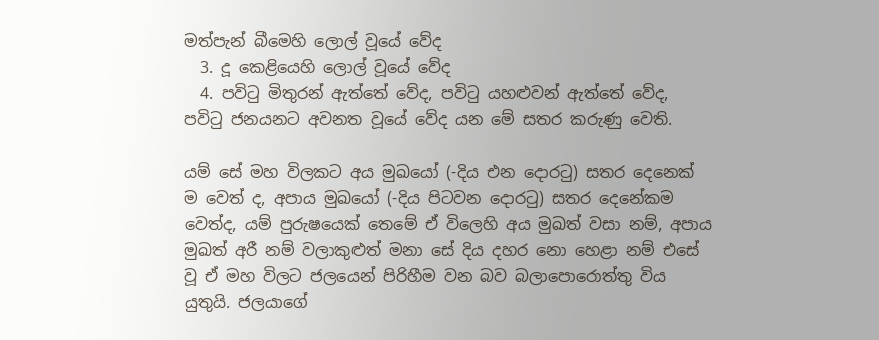මත්පැන් බීමෙහි ලොල් වූයේ වේද
  3. දූ කෙළියෙහි ලොල් වූයේ වේද
  4. පවිටු මිතුරන් ඇත්තේ වේද, පවිටු යහළුවන් ඇත්තේ වේද, පවිටු ජනයනට අවනත වූයේ වේද යන මේ සතර කරුණු වෙති.

යම් සේ මහ විලකට අය මුඛයෝ (-දිය එන දොරටු) සතර දෙනෙක් ම වෙත් ද, අපාය මුඛයෝ (-දිය පිටවන දොරටු) සතර දෙනේකම වෙත්ද, යම් පුරුෂයෙක් තෙමේ ඒ විලෙහි අය මුඛත් වසා නම්, අපාය මුඛත් අරී නම් වලාකුළුත් මනා සේ දිය දහර නො හෙළා නම් එසේ වූ ඒ මහ විලට ජලයෙන් පිරිහීම වන බව බලාපොරොත්තු විය යුතුයි. ජලයාගේ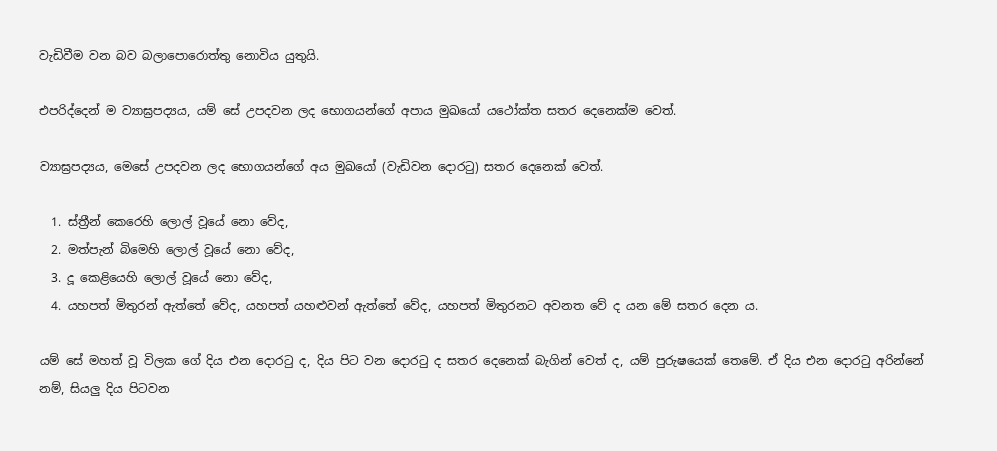වැඩිවීම වන බව බලාපොරොත්තු නොවිය යුතුයි.

එපරිද්දෙන් ම ව්‍යාඝ්‍රපද්‍යය, යම් සේ උපදවන ලද භොගයන්ගේ අපාය මුඛයෝ යථෝක්ත සතර දෙනෙක්ම වෙත්.

ව්‍යාඝ්‍රපද්‍යය, මෙසේ උපදවන ලද භොගයන්ගේ අය මුඛයෝ (වැඩිවන දොරටු) සතර දෙනෙක් වෙත්.

  1. ස්ත්‍රීන් කෙරෙහි ලොල් වූයේ නො වේද,
  2. මත්පැන් බිමෙහි ලොල් වූයේ නො වේද,
  3. දූ කෙළියෙහි ලොල් වූයේ නො වේද,
  4. යහපත් මිතුරන් ඇත්තේ වේද, යහපත් යහළුවන් ඇත්තේ වේද, යහපත් මිතුරනට අවනත වේ ද යන මේ සතර දෙන ය.

යම් සේ මහත් වූ විලක ගේ දිය එන දොරටු ද, දිය පිට වන දොරටු ද සතර දෙනෙක් බැගින් වෙත් ද, යම් පුරුෂයෙක් තෙමේ. ඒ දිය එන දොරටු අරින්නේ නම්, සියලු දිය පිටවන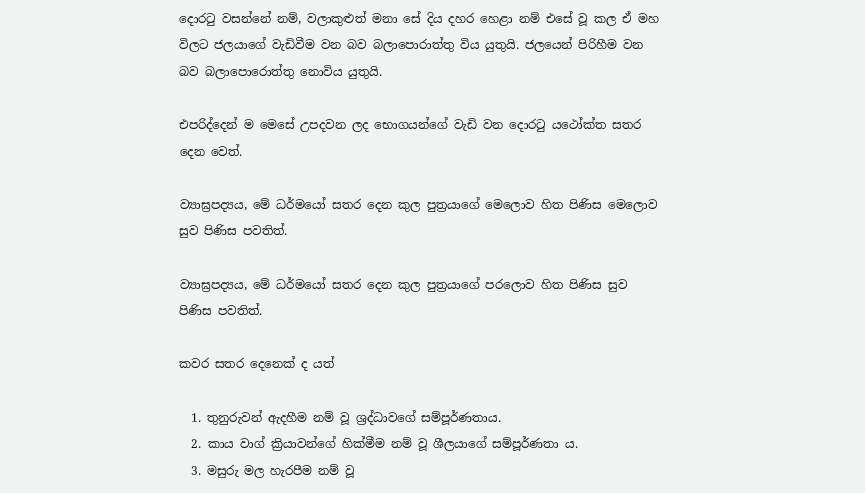දොරටු වසන්නේ නම්, වලාකුළුත් මනා සේ දිය දහර හෙළා නම් එසේ වූ කල ඒ මහ විලට ජලයාගේ වැඩිවීම වන බව බලාපොරාත්තු විය යුතුයි. ජලයෙන් පිරිහීම වන බව බලාපොරොත්තු නොවිය යුතුයි.

එපරිද්දෙන් ම මෙසේ උපදවන ලද භොගයන්ගේ වැඩි වන දොරටු යථෝක්ත සතර දෙන වෙත්.

ව්‍යාඝ්‍රපද්‍යය, මේ ධර්මයෝ සතර දෙන කුල පුත්‍රයාගේ මෙලොව හිත පිණිස මෙලොව සුව පිණිස පවතිත්.

ව්‍යාඝ්‍රපද්‍යය, මේ ධර්මයෝ සතර දෙන කුල පුත්‍රයාගේ පරලොව හිත පිණිස සුව පිණිස පවතිත්.

කවර සතර දෙනෙක් ද යත්

  1. තුනුරුවන් ඇදහීම නම් වූ ශ්‍රද්ධාවගේ සම්පූර්ණතාය.
  2. කාය වාග් ක්‍රියාවන්ගේ හික්මීම නම් වූ ශීලයාගේ සම්පූර්ණතා ය.
  3. මසුරු මල හැරපීම නම් වූ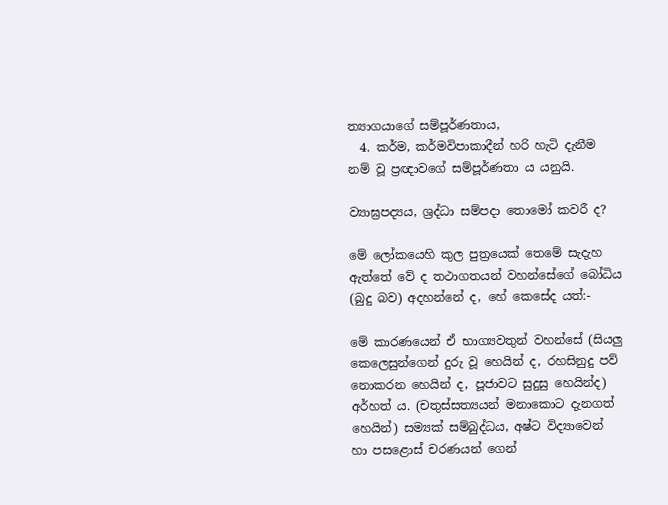ත්‍යාගයාගේ සම්පූර්ණතාය,
  4. කර්ම, කර්මවිපාකාදීන් හරි හැටි දැනීම නම් වූ ප්‍රඥාවගේ සම්පූර්ණතා ය යනුයි.

ව්‍යාඝ්‍රපද්‍යය, ශ්‍රද්ධා සම්පදා තොමෝ කවරී ද?

මේ ලෝකයෙහි කුල පුත්‍රයෙක් තෙමේ සැදැහ ඇත්තේ වේ ද තථාගතයන් වහන්සේගේ බෝධිය (බුදු බව) අදහන්නේ ද, හේ කෙසේද යත්:-

මේ කාරණයෙන් ඒ භාග්‍යවතුන් වහන්සේ (සියලු කෙලෙසුන්ගෙන් දුරු වූ හෙයින් ද, රහසිනුදු පව් නොකරන හෙයින් ද, පූජාවට සුදුසු හෙයින්ද) අර්හත් ය. (චතුස්සත්‍යයන් මනාකොට දැනගත් හෙයින්) සම්‍යක් සම්බුද්ධය, අෂ්ට විද්‍යාවෙන් හා පසළොස් චරණයන් ගෙන්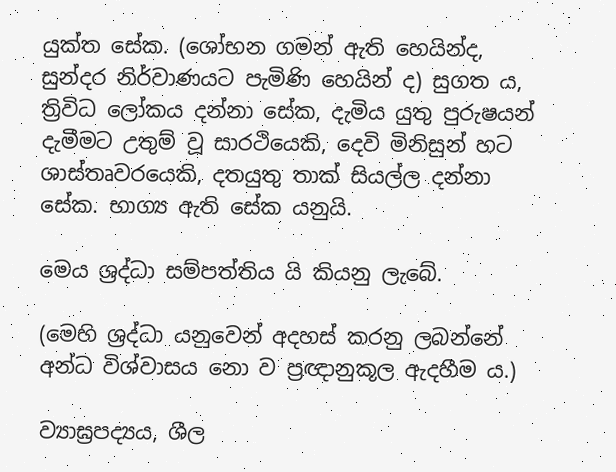යුක්ත සේක. (ශෝභන ගමන් ඇති හෙයින්ද, සුන්දර නිර්වාණයට පැමිණි හෙයින් ද) සුගත ය, ත්‍රිවිධ ලෝකය දන්නා සේක, දැමිය යුතු පුරුෂයන් දැමීමට උතුම් වූ සාරථියෙකි, දෙවි මිනිසුන් හට ශාස්තෘවරයෙකි, දතයුතු තාක් සියල්ල දන්නා සේක. භාග්‍ය ඇති සේක යනුයි.

මෙය ශ්‍රද්ධා සම්පත්තිය යි කියනු ලැබේ.

(මෙහි ශ්‍රද්ධා යනුවෙන් අදහස් කරනු ලබන්නේ අන්ධ විශ්වාසය නො ව ප්‍රඥානුකූල ඇදහීම ය.)

ව්‍යාඝ්‍රපද්‍යය, ශීල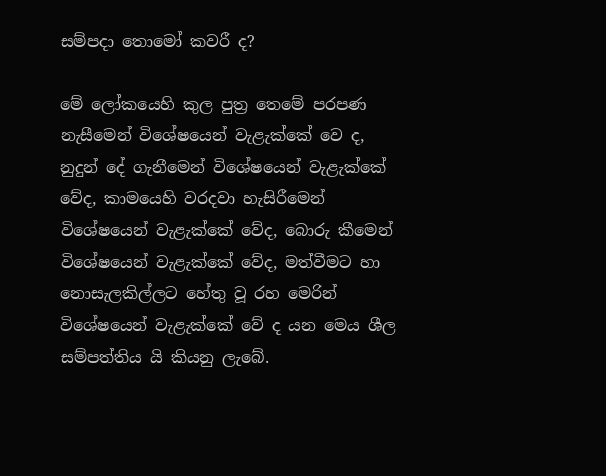සම්පදා තොමෝ කවරී ද?

මේ ලෝකයෙහි කුල පුත්‍ර තෙමේ පරපණ නැසීමෙන් විශේෂයෙන් වැළැක්කේ වෙ ද, නුදුන් දේ ගැනීමෙන් විශේෂයෙන් වැළැක්කේ වේද, කාමයෙහි වරදවා හැසිරීමෙන් විශේෂයෙන් වැළැක්කේ වේද, බොරු කීමෙන් විශේෂයෙන් වැළැක්කේ වේද, මත්වීමට හා නොසැලකිල්ලට හේතු වූ රහ මෙරින් විශේෂයෙන් වැළැක්කේ වේ ද යන මෙය ශීල සම්පත්තිය යි කියනු ලැබේ.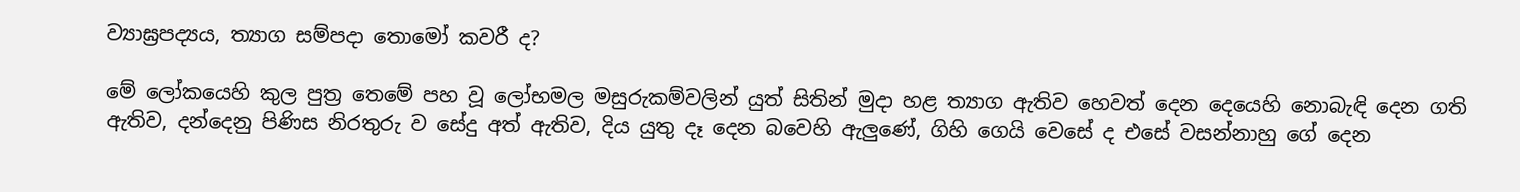ව්‍යාඝ්‍රපද්‍යය, ත්‍යාග සම්පදා තොමෝ කවරී ද?

මේ ලෝකයෙහි කුල පුත්‍ර තෙමේ පහ වූ ලෝභමල මසුරුකම්වලින් යුත් සිතින් මුදා හළ ත්‍යාග ඇතිව හෙවත් දෙන දෙයෙහි නොබැඳි දෙන ගති ඇතිව, දන්දෙනු පිණිස නිරතුරු ව සේදු අත් ඇතිව, දිය යුතු දෑ දෙන බවෙහි ඇලුණේ, ගිහි ගෙයි වෙසේ ද එසේ වසන්නාහු ගේ දෙන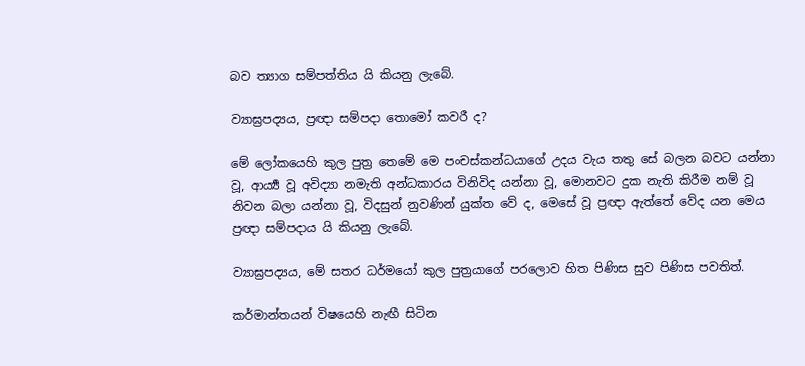බව ත්‍යාග සම්පත්තිය යි කියනු ලැබේ.

ව්‍යාඝ්‍රපද්‍යය, ප්‍රඥා සම්පදා තොමෝ කවරී ද?

මේ ලෝකයෙහි කුල පුත්‍ර තෙමේ මෙ පංචස්කන්ධයාගේ උදය වැය තතු සේ බලන බවට යන්නා වූ, ආර්‍ය්‍ය වූ අවිද්‍යා නමැති අන්ධකාරය විනිවිද යන්නා වූ, මොනවට දුක නැති කිරීම නම් වූ නිවන බලා යන්නා වූ, විදසුන් නුවණින් යුක්ත වේ ද, මෙසේ වූ ප්‍රඥා ඇත්තේ වේද යන මෙය ප්‍රඥා සම්පදාය යි කියනු ලැබේ.

ව්‍යාඝ්‍රපද්‍යය, මේ සතර ධර්මයෝ කුල පුත්‍රයාගේ පරලොව හිත පිණිස සුව පිණිස පවතිත්.

කර්මාන්තයන් විෂයෙහි නැඟී සිටින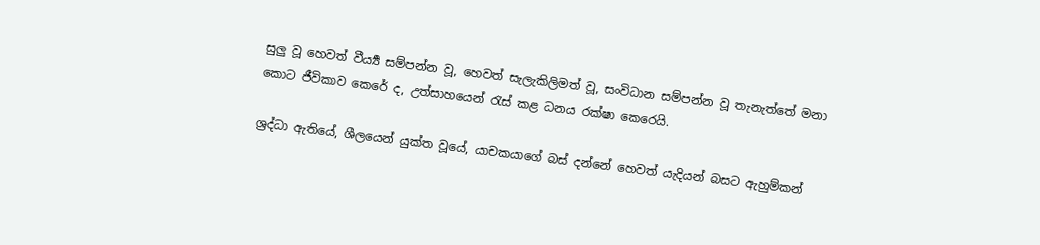සුලු වූ හෙවත් වීර්‍ය්‍ය සම්පන්න වූ, හෙවත් සැලැකිලිමත් වූ, සංවිධාන සම්පන්න වූ තැනැත්තේ මනා කොට ජීවිකාව කෙරේ ද, උත්සාහයෙන් රැස් කළ ධනය රක්ෂා කෙරෙයි.

ශ්‍රද්ධා ඇතියේ, ශීලයෙන් යුක්ත වූයේ, යාචකයාගේ බස් දන්නේ හෙවත් යැදියන් බසට ඇහුම්කන්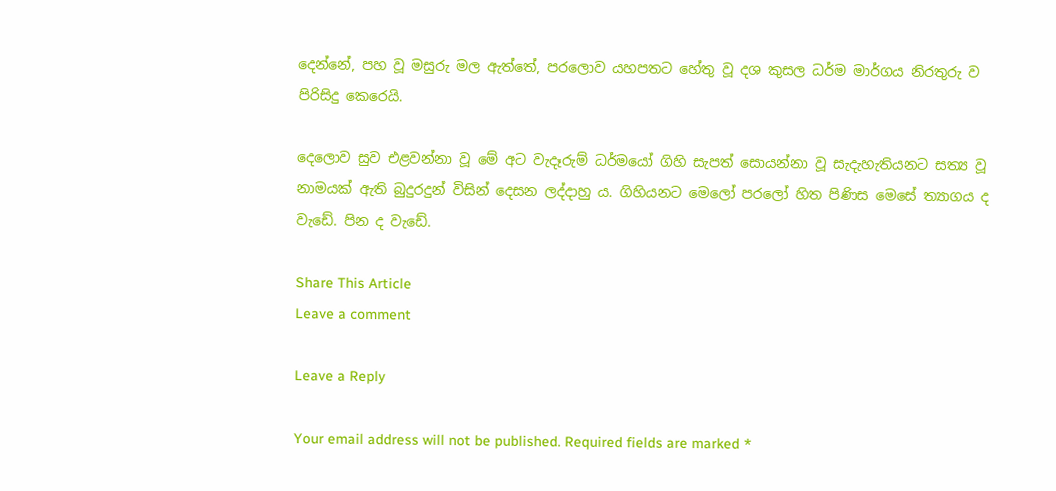දෙන්නේ, පහ වූ මසුරු මල ඇත්තේ, පරලොව යහපතට හේතු වූ දශ කුසල ධර්ම මාර්ගය නිරතුරු ව පිරිසිදු කෙරෙයි.

දෙලොව සුව එළවන්නා වූ මේ අට වැදෑරුම් ධර්මයෝ ගිහි සැපත් සොයන්නා වූ සැදැහැතියනට සත්‍ය වූ නාමයක් ඇති බුදුරදුන් විසින් දෙසන ලද්දාහු ය. ගිහියනට මෙලෝ පරලෝ හිත පිණිස මෙසේ ත්‍යාගය ද වැඩේ. පින ද වැඩේ.

Share This Article
Leave a comment

Leave a Reply

Your email address will not be published. Required fields are marked *